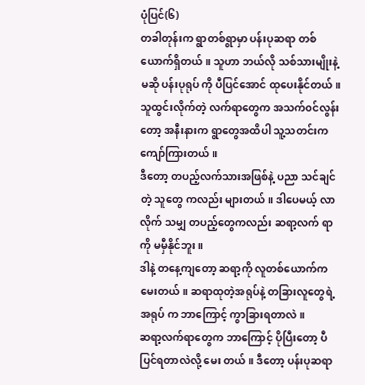ပုံပြင်(၆)
တခါတုန်းက ရွာတစ်ရွာမှာ ပန်းပုဆရာ တစ်ယောက်ရှိတယ်။ သူဟာ ဘယ်လို သစ်သားမျိုးနဲ့ မဆို ပန်းပုရုပ် ကို ပီပြင်အောင် ထုပေးနိုင်တယ်။
သူထွင်းလိုက်တဲ့ လက်ရာတွေက အသက်၀င်လွန်းတော့ အနီးနားက ရွာတွေအထိပါ သူ့သတင်းက ကျော်ကြားတယ်။
ဒီတော့ တပည့်လက်သားအဖြစ်နဲ့ ပညာ သင်ချင်တဲ့ သူတွေ ကလည်း များတယ်။ ဒါပေမယ့် လာလိုက် သမျှ တပည့်တွေကလည်း ဆရာ့လက် ရာ ကို မမှီနိုင်ဘူး။
ဒါနဲ့ တနေ့ကျတော့ ဆရာ့ကို လူတစ်ယောက်ကမေးတယ်။ ဆရာထုတဲ့အရုပ်နဲ့ တခြားလူတွေရဲ့ အရုပ် က ဘာကြောင့် ကွာခြားရတာလဲ။
ဆရာ့လက်ရာတွေက ဘာကြောင့် ပိုပြီးတော့ ပီပြင်ရတာလဲလို့ မေး တယ်။ ဒီတော့ ပန်းပုဆရာ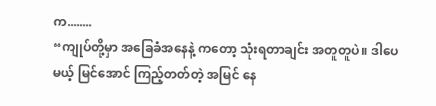က........
“ကျုပ်တို့မှာ အခြေခံအနေနဲ့ ကတော့ သုံးရတာချင်း အတူတူပဲ။ ဒါပေမယ့် မြင်အောင် ကြည့်တတ်တဲ့ အမြင် နေ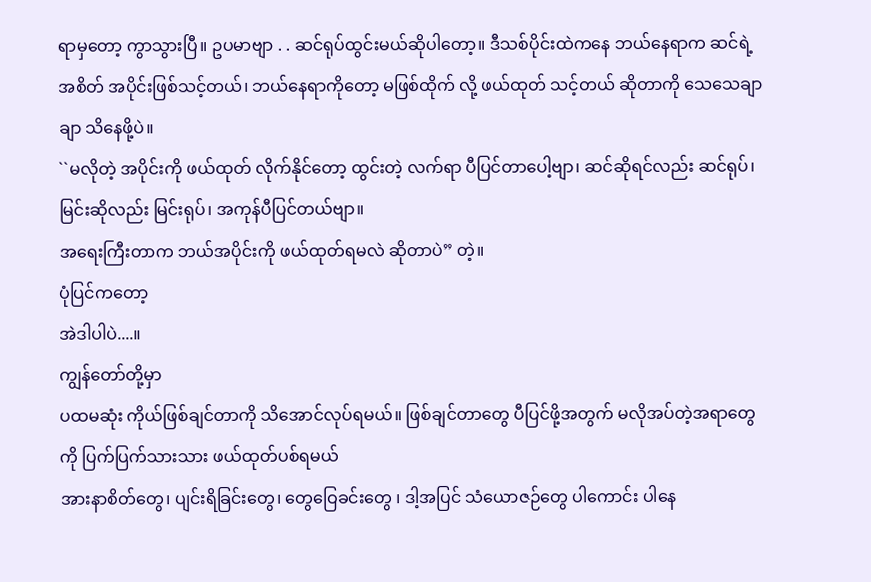ရာမှတော့ ကွာသွားပြီ။ ဥပမာဗျာ . . ဆင်ရုပ်ထွင်းမယ်ဆိုပါတော့။ ဒီသစ်ပိုင်းထဲကနေ ဘယ်နေရာက ဆင်ရဲ့ အစိတ် အပိုင်းဖြစ်သင့်တယ်၊ ဘယ်နေရာကိုတော့ မဖြစ်ထိုက် လို့ ဖယ်ထုတ် သင့်တယ် ဆိုတာကို သေသေချာချာ သိနေဖို့ပဲ။
``မလိုတဲ့ အပိုင်းကို ဖယ်ထုတ် လိုက်နိုင်တော့ ထွင်းတဲ့ လက်ရာ ပီပြင်တာပေါ့ဗျာ၊ ဆင်ဆိုရင်လည်း ဆင်ရုပ်၊ မြင်းဆိုလည်း မြင်းရုပ်၊ အကုန်ပီပြင်တယ်ဗျာ။
အရေးကြီးတာက ဘယ်အပိုင်းကို ဖယ်ထုတ်ရမလဲ ဆိုတာပဲ” တဲ့။
ပုံပြင်ကတော့
အဲဒါပါပဲ....။
ကျွန်တော်တို့မှာ
ပထမဆုံး ကိုယ်ဖြစ်ချင်တာကို သိအောင်လုပ်ရမယ်။ ဖြစ်ချင်တာတွေ ပီပြင်ဖို့အတွက် မလိုအပ်တဲ့အရာတွေကို ပြက်ပြက်သားသား ဖယ်ထုတ်ပစ်ရမယ်
အားနာစိတ်တွေ၊ ပျင်းရိခြင်းတွေ၊ တွေဝြေခင်းတွေ ၊ ဒါ့အပြင် သံယောဇဉ်တွေ ပါကောင်း ပါနေ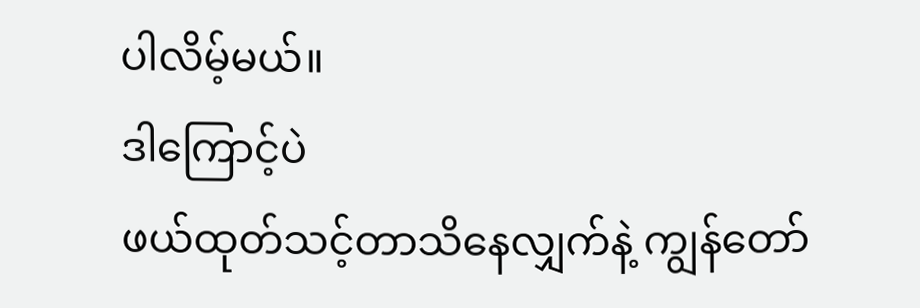ပါလိမ့်မယ်။
ဒါကြောင့်ပဲ
ဖယ်ထုတ်သင့်တာသိနေလျှက်နဲ့ ကျွန်တော်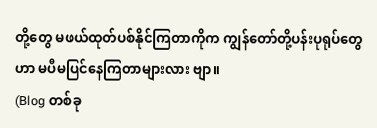တို့တွေ မဖယ်ထုတ်ပစ်နိုင်ကြတာကိုက ကျွန်တော်တို့ပန်းပုရုပ်တွေဟာ မပီမပြင်နေကြတာများလား ဗျာ။
(Blog တစ်ခု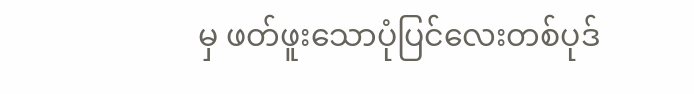မှ ဖတ်ဖူးသောပုံပြင်လေးတစ်ပုဒ်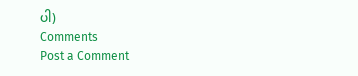ပါ)
Comments
Post a Comment